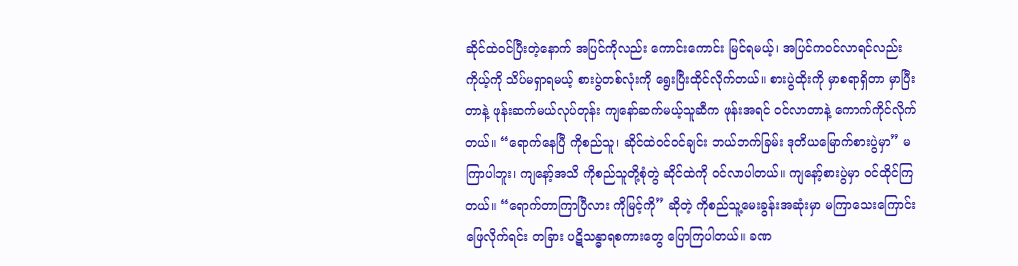ဆိုင်ထဲဝင်ပြီးတဲ့နောက် အပြင်ကိုလည်း ကောင်းကောင်း မြင်ရမယ့်၊ အပြင်ကဝင်လာရင်လည်း ကိုယ့်ကို သိပ်မရှာရမယ့် စားပွဲတစ်လုံးကို ရွေးပြီးထိုင်လိုက်တယ်။ စားပွဲထိုးကို မှာစရာရှိတာ မှာပြီးတာနဲ့ ဖုန်းဆက်မယ်လုပ်တုန်း ကျနော်ဆက်မယ့်သူဆီက ဖုန်းအရင် ဝင်လာတာနဲ့ ကောက်ကိုင်လိုက်တယ်။ “ရောက်နေပြီ ကိုစည်သူ၊ ဆိုင်ထဲဝင်ဝင်ချင်း ဘယ်ဘက်ခြမ်း ဒုတိယမြောက်စားပွဲမှာ” မကြာပါဘူး၊ ကျနော့်အသိ ကိုစည်သူတို့စုံတွဲ ဆိုင်ထဲကို ဝင်လာပါတယ်။ ကျနော့်စားပွဲမှာ ဝင်ထိုင်ကြတယ်။ “ရောက်တာကြာပြီလား ကိုမြင့်ကို” ဆိုတဲ့ ကိုစည်သူ့မေးခွန်းအဆုံးမှာ မကြာသေးကြောင်း ဖြေလိုက်ရင်း တခြား ပဋိသန္ဓာရစကားတွေ ပြောကြပါတယ်။ ခဏ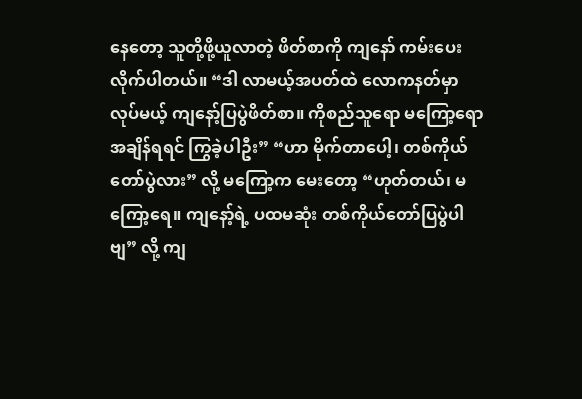နေတော့ သူတို့ဖို့ယူလာတဲ့ ဖိတ်စာကို ကျနော် ကမ်းပေးလိုက်ပါတယ်။ “ဒါ လာမယ့်အပတ်ထဲ လောကနတ်မှာလုပ်မယ့် ကျနော့်ပြပွဲဖိတ်စာ။ ကိုစည်သူရော မကြော့ရော အချိန်ရရင် ကြွခဲ့ပါဦး” “ဟာ မိုက်တာပေါ့၊ တစ်ကိုယ်တော်ပွဲလား” လို့ မကြော့က မေးတော့ “ဟုတ်တယ်၊ မကြော့ရေ။ ကျနော့်ရဲ့ ပထမဆုံး တစ်ကိုယ်တော်ပြပွဲပါဗျ” လို့ ကျ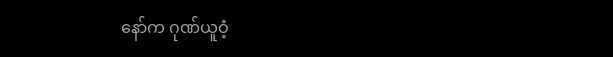နော်က ဂုဏ်ယူဝံ့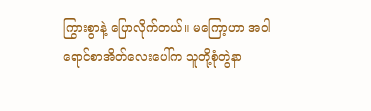ကြွားစွာနဲ့ ပြောလိုက်တယ်။ မကြော့ဟာ အဝါရောင်စာအိတ်လေးပေါ်က သူတို့စုံတွဲနာ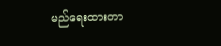မည်ရေးထားတာ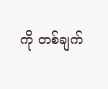ကို တစ်ချက်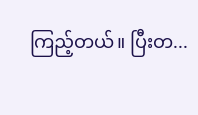ကြည့်တယ်။ ပြီးတ...